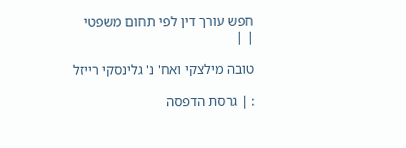חפש עורך דין לפי תחום משפטי
| |

טובה מילצקי ואח' נ' גלינסקי רייזל

: | גרסת הדפסה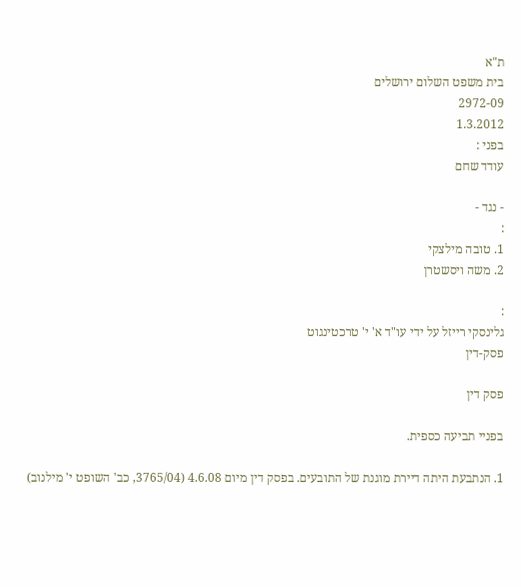ת"א
בית משפט השלום ירושלים
2972-09
1.3.2012
בפני :
עודד שחם

- נגד -
:
1. טובה מילצקי
2. משה ויסשטרן

:
גלינסקי רייזל על ידי עו"ד א' י' טרכטינגוט
פסק-דין

פסק דין

בפניי תביעה כספית.

1. הנתבעת היתה דיירת מוגנת של התובעים. בפסק דין מיום 4.6.08 (3765/04, כב' השופט י' מילנוב)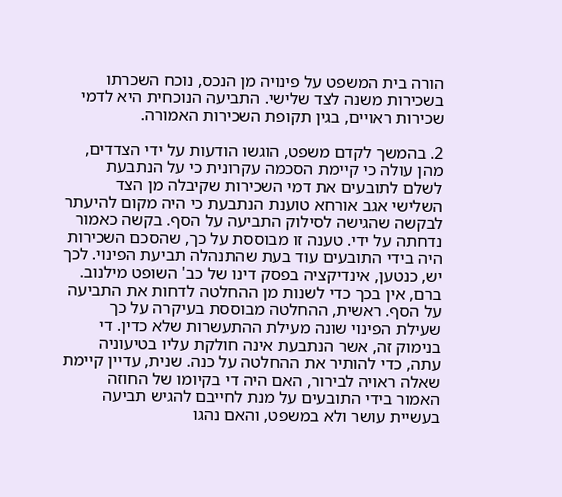הורה בית המשפט על פינויה מן הנכס, נוכח השכרתו בשכירות משנה לצד שלישי. התביעה הנוכחית היא לדמי שכירות ראויים, בגין תקופת השכירות האמורה.

2. בהמשך לקדם משפט, הוגשו הודעות על ידי הצדדים, מהן עולה כי קיימת הסכמה עקרונית כי על הנתבעת לשלם לתובעים את דמי השכירות שקיבלה מן הצד השלישי אגב אורחא טוענת הנתבעת כי היה מקום להיעתר לבקשה שהגישה לסילוק התביעה על הסף. בקשה כאמור נדחתה על ידי. טענה זו מבוססת על כך, שהסכם השכירות היה בידי התובעים עוד בעת שהתנהלה תביעת הפינוי. לכך יש, כנטען, אינדיקציה בפסק דינו של כב' השופט מילנוב. ברם, אין בכך כדי לשנות מן ההחלטה לדחות את התביעה על הסף. ראשית, ההחלטה מבוססת בעיקרה על כך שעילת הפינוי שונה מעילת ההתעשרות שלא כדין. די בנימוק זה, אשר הנתבעת אינה חולקת עליו בטיעוניה עתה, כדי להותיר את ההחלטה על כנה. שנית, עדיין קיימת שאלה ראויה לבירור, האם היה די בקיומו של החוזה האמור בידי התובעים על מנת לחייבם להגיש תביעה בעשיית עושר ולא במשפט, והאם נהגו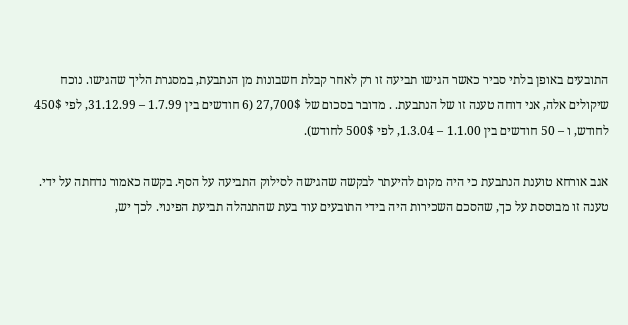התובעים באופן בלתי סביר כאשר הגישו תביעה זו רק לאחר קבלת חשבונות מן הנתבעת, במסגרת הליך שהגישו. נוכח שיקולים אלה, אני דוחה טענה זו של הנתבעת. . מדובר בסכום של 27,700$ (6 חודשים בין 1.7.99 – 31.12.99, לפי 450$ לחודש, ו – 50 חודשים בין 1.1.00 – 1.3.04, לפי 500$ לחודש).

אגב אורחא טוענת הנתבעת כי היה מקום להיעתר לבקשה שהגישה לסילוק התביעה על הסף. בקשה כאמור נדחתה על ידי. טענה זו מבוססת על כך, שהסכם השכירות היה בידי התובעים עוד בעת שהתנהלה תביעת הפינוי. לכך יש,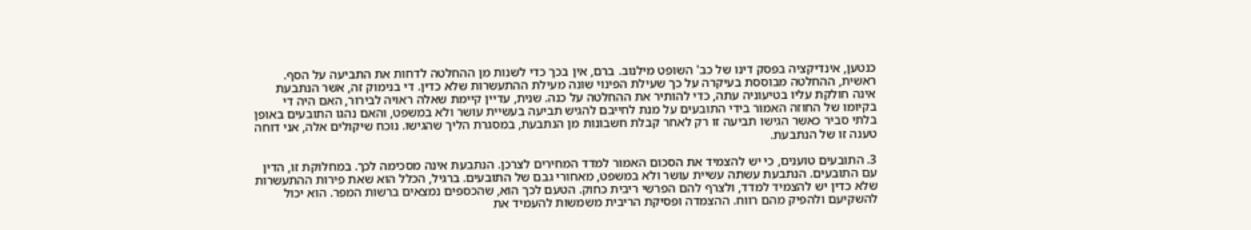כנטען, אינדיקציה בפסק דינו של כב' השופט מילנוב. ברם, אין בכך כדי לשנות מן ההחלטה לדחות את התביעה על הסף. ראשית, ההחלטה מבוססת בעיקרה על כך שעילת הפינוי שונה מעילת ההתעשרות שלא כדין. די בנימוק זה, אשר הנתבעת אינה חולקת עליו בטיעוניה עתה, כדי להותיר את ההחלטה על כנה. שנית, עדיין קיימת שאלה ראויה לבירור, האם היה די בקיומו של החוזה האמור בידי התובעים על מנת לחייבם להגיש תביעה בעשיית עושר ולא במשפט, והאם נהגו התובעים באופן בלתי סביר כאשר הגישו תביעה זו רק לאחר קבלת חשבונות מן הנתבעת, במסגרת הליך שהגישו. נוכח שיקולים אלה, אני דוחה טענה זו של הנתבעת.

3. התובעים טוענים, כי יש להצמיד את הסכום האמור למדד המחירים לצרכן. הנתבעת אינה מסכימה לכך. במחלוקת זו, הדין עם התובעים. הנתבעת עשתה עשיית עושר ולא במשפט, מאחורי גבם של התובעים. ברגיל, הכלל הוא שאת פירות ההתעשרות שלא כדין יש להצמיד למדד, ולצרף להם הפרשי ריבית כחוק. הטעם לכך הוא, שהכספים נמצאים ברשות המפר. הוא יכול להשקיעם ולהפיק מהם רווח. ההצמדה ופסיקת הריבית משמשות להעמיד את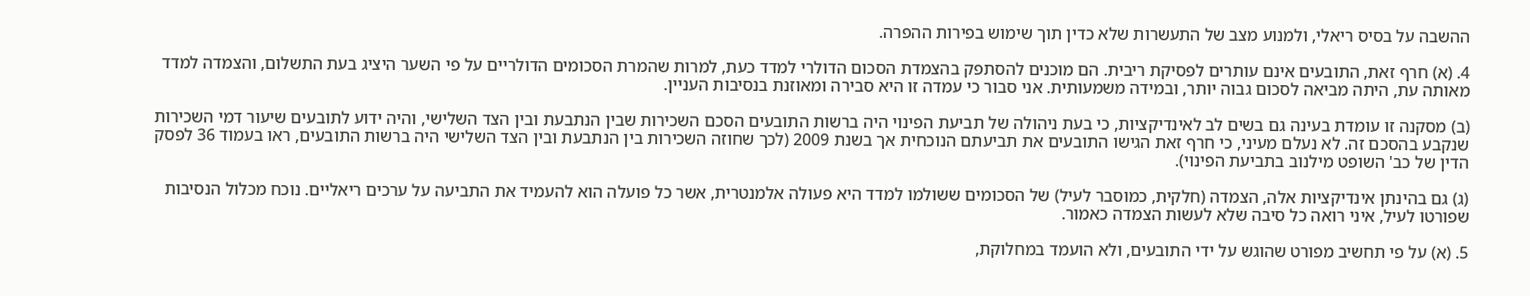ההשבה על בסיס ריאלי, ולמנוע מצב של התעשרות שלא כדין תוך שימוש בפירות ההפרה.

4. (א) חרף זאת, התובעים אינם עותרים לפסיקת ריבית. הם מוכנים להסתפק בהצמדת הסכום הדולרי למדד כעת, למרות שהמרת הסכומים הדולריים על פי השער היציג בעת התשלום, והצמדה למדד מאותה עת, היתה מביאה לסכום גבוה יותר, ובמידה משמעותית. אני סבור כי עמדה זו היא סבירה ומאוזנת בנסיבות העניין.

(ב) מסקנה זו עומדת בעינה גם בשים לב לאינדיקציות, כי בעת ניהולה של תביעת הפינוי היה ברשות התובעים הסכם השכירות שבין הנתבעת ובין הצד השלישי, והיה ידוע לתובעים שיעור דמי השכירות שנקבע בהסכם זה. לא נעלם מעיני, כי חרף זאת הגישו התובעים את תביעתם הנוכחית אך בשנת 2009 (לכך שחוזה השכירות בין הנתבעת ובין הצד השלישי היה ברשות התובעים, ראו בעמוד 36 לפסק הדין של כב' השופט מילנוב בתביעת הפינוי).

(ג) גם בהינתן אינדיקציות אלה, הצמדה (חלקית, כמוסבר לעיל) של הסכומים ששולמו למדד היא פעולה אלמנטרית, אשר כל פועלה הוא להעמיד את התביעה על ערכים ריאליים. נוכח מכלול הנסיבות שפורטו לעיל, איני רואה כל סיבה שלא לעשות הצמדה כאמור.

5. (א) על פי תחשיב מפורט שהוגש על ידי התובעים, ולא הועמד במחלוקת,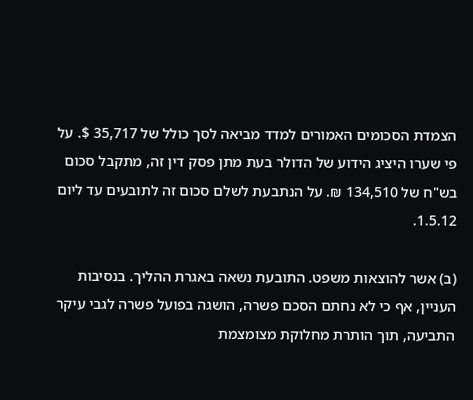הצמדת הסכומים האמורים למדד מביאה לסך כולל של 35,717 $. על פי שערו היציג הידוע של הדולר בעת מתן פסק דין זה, מתקבל סכום בש"ח של 134,510 ₪. על הנתבעת לשלם סכום זה לתובעים עד ליום 1.5.12.

(ב) אשר להוצאות משפט. התובעת נשאה באגרת ההליך. בנסיבות העניין, אף כי לא נחתם הסכם פשרה, הושגה בפועל פשרה לגבי עיקר התביעה, תוך הותרת מחלוקת מצומצמת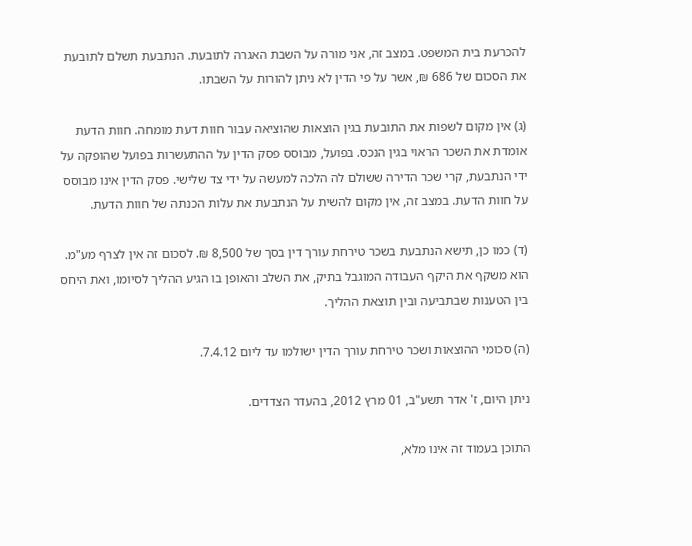להכרעת בית המשפט. במצב זה, אני מורה על השבת האגרה לתובעת. הנתבעת תשלם לתובעת את הסכום של 686 ₪, אשר על פי הדין לא ניתן להורות על השבתו.

(ג) אין מקום לשפות את התובעת בגין הוצאות שהוציאה עבור חוות דעת מומחה. חוות הדעת אומדת את השכר הראוי בגין הנכס. בפועל, מבוסס פסק הדין על ההתעשרות בפועל שהופקה על ידי הנתבעת, קרי שכר הדירה ששולם לה הלכה למעשה על ידי צד שלישי. פסק הדין אינו מבוסס על חוות הדעת. במצב זה, אין מקום להשית על הנתבעת את עלות הכנתה של חוות הדעת.

(ד) כמו כן, תישא הנתבעת בשכר טירחת עורך דין בסך של 8,500 ₪. לסכום זה אין לצרף מע"מ. הוא משקף את היקף העבודה המוגבל בתיק, את השלב והאופן בו הגיע ההליך לסיומו, ואת היחס בין הטענות שבתביעה ובין תוצאת ההליך.

(ה) סכומי ההוצאות ושכר טירחת עורך הדין ישולמו עד ליום 7.4.12.

ניתן היום, ז' אדר תשע"ב, 01 מרץ 2012, בהעדר הצדדים.

התוכן בעמוד זה אינו מלא,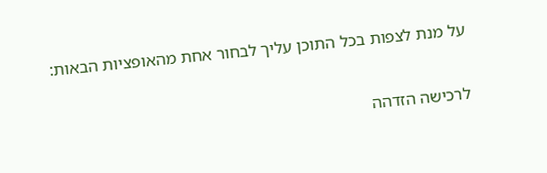על מנת לצפות בכל התוכן עליך לבחור אחת מהאופציות הבאות:

לרכישה הזדהה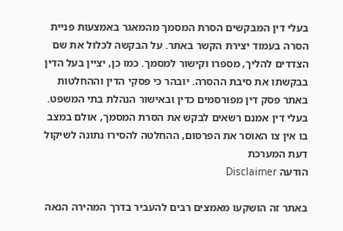בעלי דין המבקשים הסרת המסמך מהמאגר באמצעות פניית הסרה בעמוד יצירת הקשר באתר. על הבקשה לכלול את שם הצדדים להליך, מספרו וקישור למסמך. כמו כן, יציין בעל הדין בבקשתו את סיבת ההסרה. יובהר כי פסקי הדין וההחלטות באתר פסק דין מפורסמים כדין ובאישור הנהלת בתי המשפט. בעלי דין אמנם רשאים לבקש את הסרת המסמך, אולם במצב בו אין צו האוסר את הפרסום, ההחלטה להסירו נתונה לשיקול דעת המערכת
הודעה Disclaimer

באתר זה הושקעו מאמצים רבים להעביר בדרך המהירה הנאה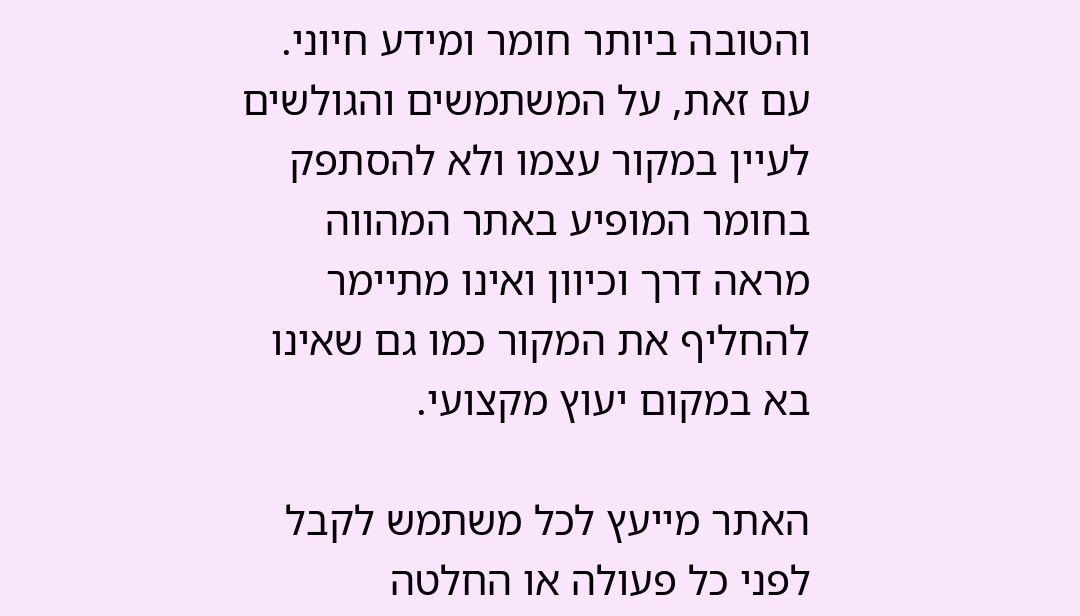והטובה ביותר חומר ומידע חיוני. עם זאת, על המשתמשים והגולשים לעיין במקור עצמו ולא להסתפק בחומר המופיע באתר המהווה מראה דרך וכיוון ואינו מתיימר להחליף את המקור כמו גם שאינו בא במקום יעוץ מקצועי.

האתר מייעץ לכל משתמש לקבל לפני כל פעולה או החלטה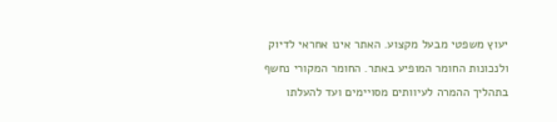יעוץ משפטי מבעל מקצוע. האתר אינו אחראי לדיוק ולנכונות החומר המופיע באתר. החומר המקורי נחשף בתהליך ההמרה לעיוותים מסויימים ועד להעלתו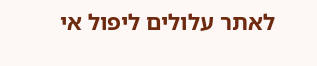לאתר עלולים ליפול אי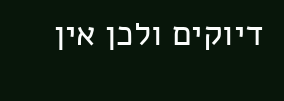דיוקים ולכן אין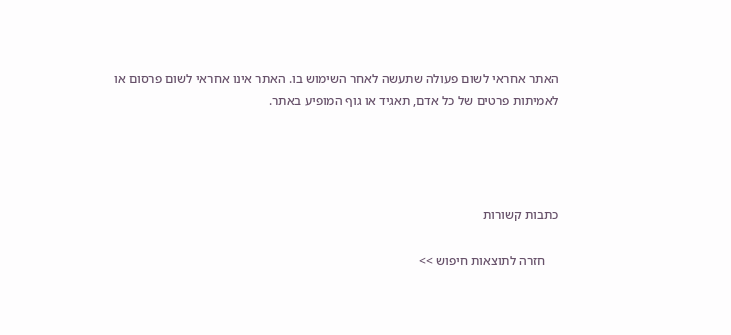האתר אחראי לשום פעולה שתעשה לאחר השימוש בו. האתר אינו אחראי לשום פרסום או לאמיתות פרטים של כל אדם, תאגיד או גוף המופיע באתר.




כתבות קשורות

    חזרה לתוצאות חיפוש >>